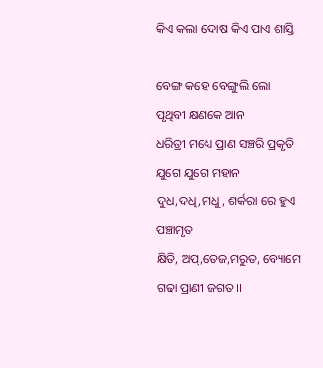କିଏ କଲା ଦୋଷ କିଏ ପାଏ ଶାସ୍ତି

ବେଙ୍ଗ କହେ ବେଙ୍ଗୁଲି ଲୋ ପୃଥିବୀ କ୍ଷଣକେ ଆନ
ଧରିତ୍ରୀ ମଧ୍ୟେ ପ୍ରାଣ ସଞ୍ଚରି ପ୍ରକୃତି ଯୁଗେ ଯୁଗେ ମହାନ
ଦୁଧ,ଦଧି,ମଧୁ, ଶର୍କରା ରେ ହୁଏ ପଞ୍ଚାମୃତ
କ୍ଷିତି, ଅପ୍,ତେଜ,ମରୁତ, ବ୍ୟୋମେ ଗଢା ପ୍ରାଣୀ ଜଗତ।।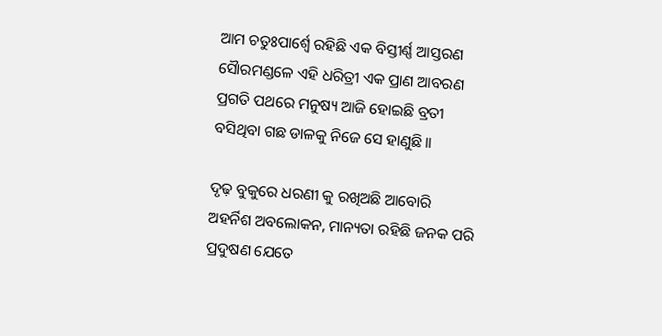ଆମ ଚତୁଃପାର୍ଶ୍ଵେ ରହିଛି ଏକ ବିସ୍ତୀର୍ଣ୍ଣ ଆସ୍ତରଣ
ସୈାରମଣ୍ଡଳେ ଏହି ଧରିତ୍ରୀ ଏକ ପ୍ରାଣ ଆବରଣ
ପ୍ରଗତି ପଥରେ ମନୁଷ୍ୟ ଆଜି ହୋଇଛି ବ୍ରତୀ
ବସିଥିବା ଗଛ ଡାଳକୁ ନିଜେ ସେ ହାଣୁଛି।।

ଦୃଢ଼ ବୁକୁରେ ଧରଣୀ କୁ ରଖିଅଛି ଆବୋରି
ଅହର୍ନିଶ ଅବଲୋକନ, ମାନ୍ୟତା ରହିଛି ଜନକ ପରି
ପ୍ରଦୁଷଣ ଯେତେ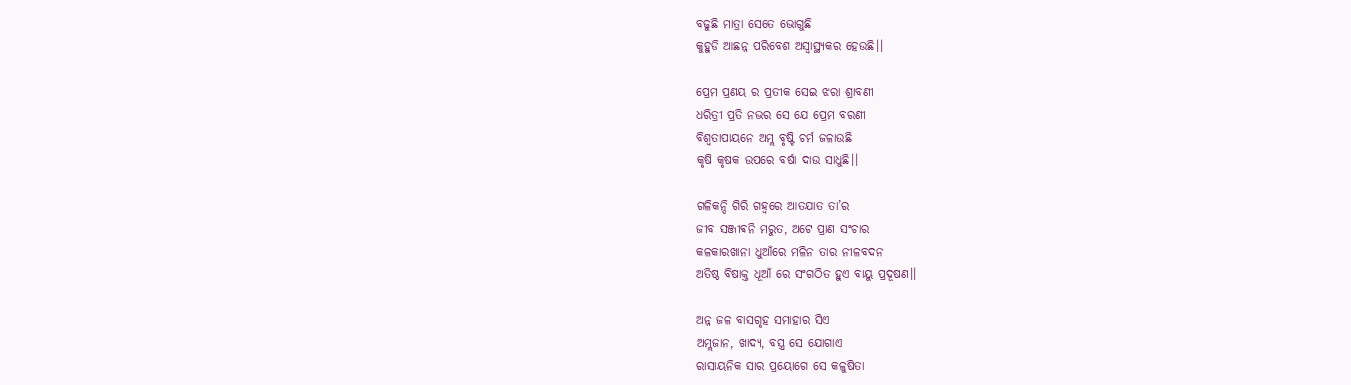ବଢୁଛି ମାତ୍ରା ସେତେ ଭୋଗୁଛି
କୁହୁଡି ଆଛନ୍ନ ପରିବେଶ ଅସ୍ୱାସ୍ଥ୍ୟକର ହେଉଛି।।

ପ୍ରେମ ପ୍ରଣୟ ର ପ୍ରତୀକ ସେଇ ଝରା ଶ୍ରାବଣୀ
ଧରିତ୍ରୀ ପ୍ରତି ନଭର ସେ ଯେ ପ୍ରେମ ବରଣୀ
ବିଶ୍ୱତାପାୟନେ ଅମ୍ଲ ବୃଷ୍ଟି ଚର୍ମ ଜଳାଉଛି
କୃଷି କୃଷକ ଉପରେ ବର୍ଷା ଦାଉ ସାଧୁଛି।।

ଗଳିକନ୍ଦି ଗିରି ଗହ୍ୱରେ ଆତଯାତ ତା’ର
ଜୀବ ସଞ୍ଜୀଵନି ମରୁତ, ଅଟେ ପ୍ରାଣ ସଂଚାର
କଳକାରଖାନା ଧୁଆଁରେ ମଳିନ ତାର ନୀଳବଦନ
ଅତିଷ୍ଠ ବିଷାକ୍ତ ଧୂଆଁ ରେ ସଂଗଠିତ ହୁଏ ବାୟୁ ପ୍ରଦୂଷଣ।।

ଅନ୍ନ ଜଳ ବାସଗୃହ ସମାହାର ସିଏ
ଅମ୍ଲଜାନ, ଖାଦ୍ୟ, ବସ୍ତ୍ର ସେ ଯୋଗାଏ
ରାସାୟନିକ ସାର ପ୍ରୟୋଗେ ସେ କଳୁଷିତା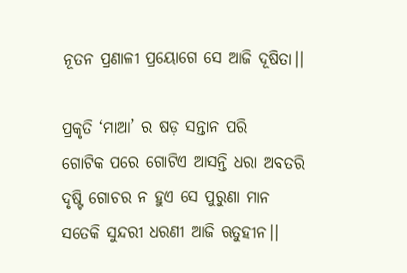ନୂତନ ପ୍ରଣାଳୀ ପ୍ରୟୋଗେ ସେ ଆଜି ଦୂଷିତା।।

ପ୍ରକୃତି ‘ମାଆ’ ର ଷଡ଼ ସନ୍ତାନ ପରି
ଗୋଟିକ ପରେ ଗୋଟିଏ ଆସନ୍ତି ଧରା ଅବତରି
ଦୃଷ୍ଟି ଗୋଚର ନ ହୁଏ ସେ ପୁରୁଣା ମାନ
ସତେକି ସୁନ୍ଦରୀ ଧରଣୀ ଆଜି ଋତୁହୀନ।।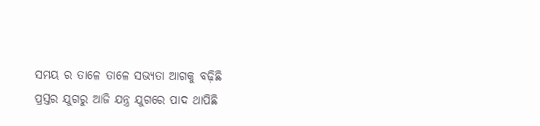ସମୟ ର ତାଳେ ତାଳେ ସଭ୍ୟତା ଆଗକୁ ବଢ଼ିଛି
ପ୍ରସ୍ତର ଯୁଗରୁ ଆଜି ଯନ୍ତ୍ର ଯୁଗରେ ପାଦ ଥାପିଛି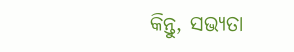କିନ୍ତୁ, ସଭ୍ୟତା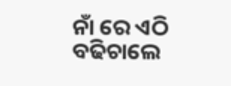ନାଁ ରେ ଏଠି ବଢିଚାଲେ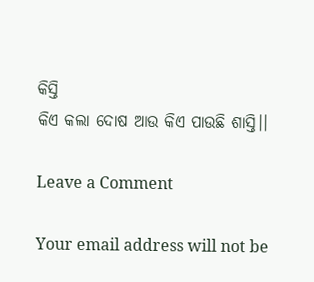କିସ୍ତି
କିଏ କଲା ଦୋଷ ଆଉ କିଏ ପାଉଛି ଶାସ୍ତି।।

Leave a Comment

Your email address will not be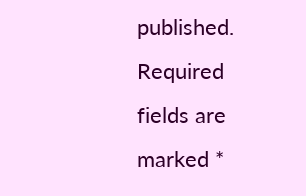published. Required fields are marked *